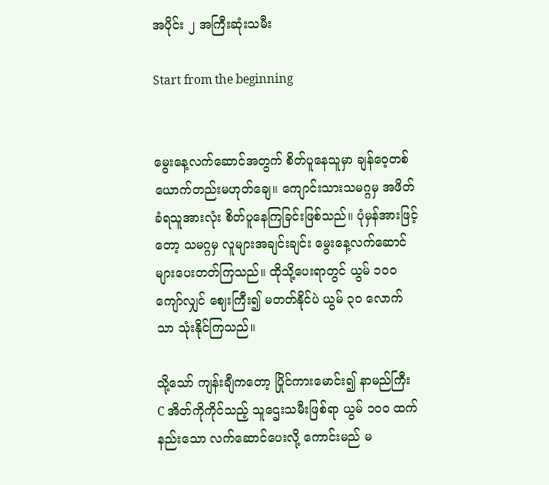အပိုင်း ၂ အကြီးဆုံးသမီး

Start from the beginning


မွေးနေ့လက်ဆောင်အတွက် စိတ်ပူနေသူမှာ ချန်ဝေ့တစ်ယောက်တည်းမဟုတ်ချေ။ ကျောင်းသားသမဂ္ဂမှ အဖိတ်ခံရသူအားလုံး စိတ်ပူနေကြခြင်းဖြစ်သည်။ ပုံမှန်အားဖြင့်တော့ သမဂ္ဂမှ လူများအချင်းချင်း မွေးနေ့လက်ဆောင်များပေးတတ်ကြသည်။ ထိုသို့ပေးရာတွင် ယွမ် ၁၀၀ ကျော်လျှင် ဈေးကြီး၍ မတတ်နိုင်ပဲ ယွမ် ၃၀ လောက်သာ သုံးနိုင်ကြသည်။

သို့သော် ကျန်းချီကတော့ ပြိုင်ကားမောင်း၍ နာမည်ကြီး C အိတ်ကိုကိုင်သည့် သူဌေးသမီးဖြစ်ရာ ယွမ် ၁၀၀ ထက်နည်းသော လက်ဆောင်ပေးလို့ ကောင်းမည် မ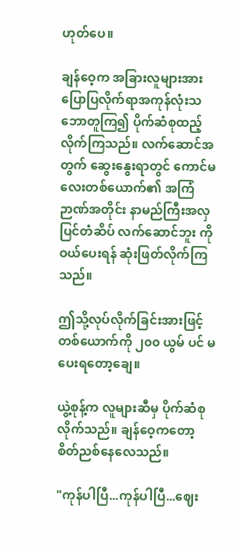ဟုတ်ပေ။

ချန်ဝေ့က အခြားလူများအား ပြောပြလိုက်ရာအကုန်လုံးသဘောတူကြ၍ ပိုက်ဆံစုထည့်လိုက်ကြသည်။ လက်ဆောင်အတွက် ဆွေးနွေးရာတွင် ကောင်မလေးတစ်ယောက်၏ အကြံဉာဏ်အတိုင်း နာမည်ကြီးအလှပြင်တံဆိပ် လက်ဆောင်ဘူး ကို ဝယ်ပေးရန် ဆုံးဖြတ်လိုက်ကြသည်။

ဤသို့လုပ်လိုက်ခြင်းအားဖြင့် တစ်ယောက်ကို ၂၀၀ ယွမ် ပင် မပေးရတော့ချေ။

ယွဲ့စုန့်က လူများဆီမှ ပိုက်ဆံစုလိုက်သည်။ ချန်ဝေ့ကတော့ စိတ်ညစ်နေလေသည်။

"ကုန်ပါပြီ...ကုန်ပါပြီ...ဈေး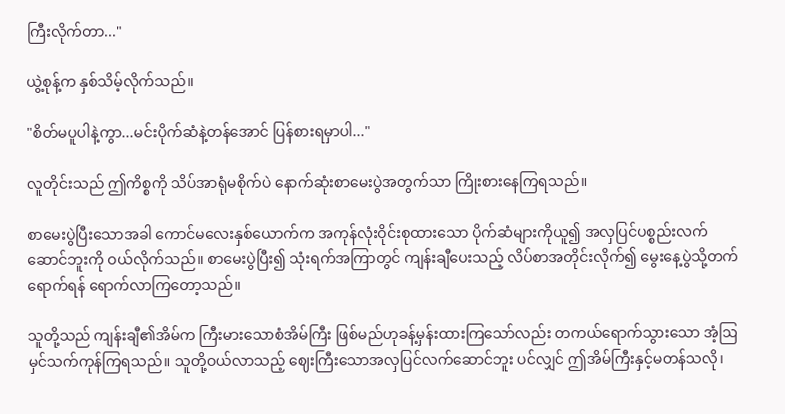ကြီးလိုက်တာ..."

ယွဲ့စုန့်က နှစ်သိမ့်လိုက်သည်။

"စိတ်မပူပါနဲ့ကွာ...မင်းပိုက်ဆံနဲ့တန်အောင် ပြန်စားရမှာပါ..."

လူတိုင်းသည် ဤကိစ္စကို သိပ်အာရုံမစိုက်ပဲ နောက်ဆုံးစာမေးပွဲအတွက်သာ ကြိုးစားနေကြရသည်။

စာမေးပွဲပြီးသောအခါ ကောင်မလေးနှစ်ယောက်က အကုန်လုံးဝိုင်းစုထားသော ပိုက်ဆံများကိုယူ၍ အလှပြင်ပစ္စည်းလက်ဆောင်ဘူးကို ဝယ်လိုက်သည်။ စာမေးပွဲပြီး၍ သုံးရက်အကြာတွင် ကျန်းချီပေးသည့် လိပ်စာအတိုင်းလိုက်၍ မွေးနေ့ပွဲသို့တက်ရောက်ရန် ရောက်လာကြတော့သည်။

သူတို့သည် ကျန်းချီ၏အိမ်က ကြီးမားသောစံအိမ်ကြီး ဖြစ်မည်ဟုခန့်မှန်းထားကြသော်လည်း တကယ်ရောက်သွားသော အံ့ဩမှင်သက်ကုန်ကြရသည်။ သူတို့ဝယ်လာသည့် ဈေးကြီးသောအလှပြင်လက်ဆောင်ဘူး ပင်လျှင် ဤအိမ်ကြီးနှင့်မတန်သလို၊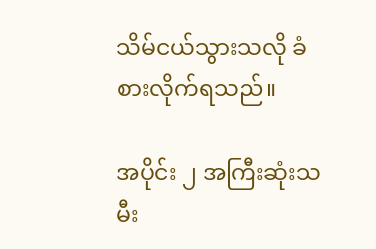သိမ်ငယ်သွားသလို ခံစားလိုက်ရသည်။

အပိုင်း ၂ အကြီးဆုံးသမီး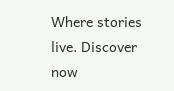Where stories live. Discover now